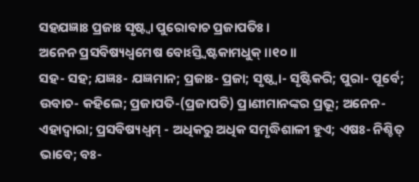ସହଯଜ୍ଞାଃ ପ୍ରଜାଃ ସୃଷ୍ଟ୍ୱା ପୁରୋବାଚ ପ୍ରଜାପତିଃ ।
ଅନେନ ପ୍ରସବିଷ୍ୟଧ୍ୱମେଷ ବୋଽସ୍ତ୍ୱିଷ୍ଟକାମଧୁକ୍ ।।୧୦।।
ସହ- ସହ; ଯଜ୍ଞଃ- ଯଜ୍ଞମାନ; ପ୍ରଜାଃ- ପ୍ରଜା; ସୃଷ୍ଠ୍ୱା- ସୃଷ୍ଟିକରି; ପୁରା- ପୂର୍ବେ; ଉବାଚ- କହିଲେ; ପ୍ରଜାପତି-(ପ୍ରଜାପତି) ପ୍ରାଣୀମାନଙ୍କର ପ୍ରଭୂ; ଅନେନ- ଏହାଦ୍ୱାରା; ପ୍ରସବିଷ୍ୟଧ୍ୱମ୍ - ଅଧିକରୁ ଅଧିକ ସମୃଦ୍ଧିଶାଳୀ ହୁଏ; ଏଷଃ- ନିଶ୍ଚିତ୍ ଭାବେ; ବଃ-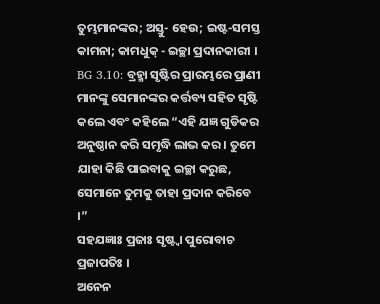ତୁମ୍ଭମାନଙ୍କର; ଅସ୍ତୁ- ହେଉ; ଇଷ୍ଟ-ସମସ୍ତ କାମନା; କାମଧୁକ୍ - ଇଚ୍ଛା ପ୍ରଦାନକାରୀ ।
BG 3.10: ବ୍ରହ୍ମା ସୃଷ୍ଟିର ପ୍ରାରମ୍ଭରେ ପ୍ରାଣୀ ମାନଙ୍କୁ ସେମାନଙ୍କର କର୍ତ୍ତବ୍ୟ ସହିତ ସୃଷ୍ଟି କଲେ ଏବଂ କହିଲେ “ଏହି ଯଜ୍ଞ ଗୁଡିକର ଅନୁଷ୍ଠାନ କରି ସମୃଦ୍ଧି ଲାଭ କର । ତୁମେ ଯାହା କିଛି ପାଇବାକୁ ଇଚ୍ଛା କରୁଛ, ସେମାନେ ତୁମକୁ ତାହା ପ୍ରଦାନ କରିବେ ।”
ସହଯଜ୍ଞାଃ ପ୍ରଜାଃ ସୃଷ୍ଟ୍ୱା ପୁରୋବାଚ ପ୍ରଜାପତିଃ ।
ଅନେନ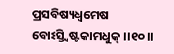ପ୍ରସବିଷ୍ୟଧ୍ୱମେଷ ବୋଽସ୍ତ୍ୱିଷ୍ଟକାମଧୁକ୍ ।।୧୦।।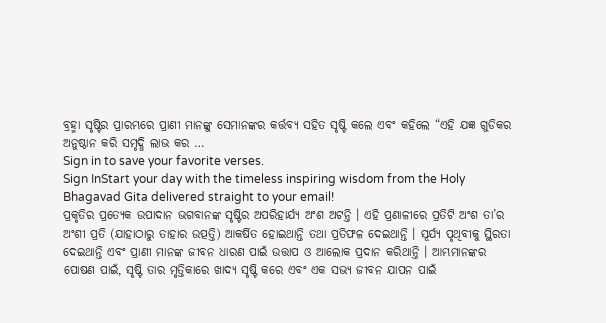ବ୍ରହ୍ମା ସୃଷ୍ଟିର ପ୍ରାରମ୍ଭରେ ପ୍ରାଣୀ ମାନଙ୍କୁ ସେମାନଙ୍କର କର୍ତ୍ତବ୍ୟ ସହିତ ସୃଷ୍ଟି କଲେ ଏବଂ କହିଲେ “ଏହି ଯଜ୍ଞ ଗୁଡିକର ଅନୁଷ୍ଠାନ କରି ସମୃଦ୍ଧି ଲାଭ କର …
Sign in to save your favorite verses.
Sign InStart your day with the timeless inspiring wisdom from the Holy Bhagavad Gita delivered straight to your email!
ପ୍ରକୃତିର ପ୍ରତ୍ୟେକ ଉପାଦାନ ଭଗବାନଙ୍କ ସୃଷ୍ଟିର ଅପରିହାର୍ଯ୍ୟ ଅଂଶ ଅଟନ୍ତି । ଏହି ପ୍ରଣାଳୀରେ ପ୍ରତିଟି ଅଂଶ ତା’ର ଅଂଶୀ ପ୍ରତି (ଯାହାଠାରୁ ତାହାର ଉତ୍ପତ୍ତି) ଆକର୍ଷିତ ହୋଇଥାନ୍ତି ତଥା ପ୍ରତିଫଳ ଦେଇଥାନ୍ତି । ସୂର୍ଯ୍ୟ ପୃଥିବୀକୁ ସ୍ଥିରତା ଦେଇଥାନ୍ତି ଏବଂ ପ୍ରାଣୀ ମାନଙ୍କ ଜୀବନ ଧାରଣ ପାଇଁ ଉତ୍ତାପ ଓ ଆଲୋକ ପ୍ରଦାନ କରିଥାନ୍ତି । ଆମ୍ଭମାନଙ୍କର ପୋଷଣ ପାଇଁ, ସୃଷ୍ଟି ତାର ମୃତ୍ତିକାରେ ଖାଦ୍ୟ ସୃଷ୍ଟି କରେ ଏବଂ ଏକ ସଭ୍ୟ ଜୀବନ ଯାପନ ପାଇଁ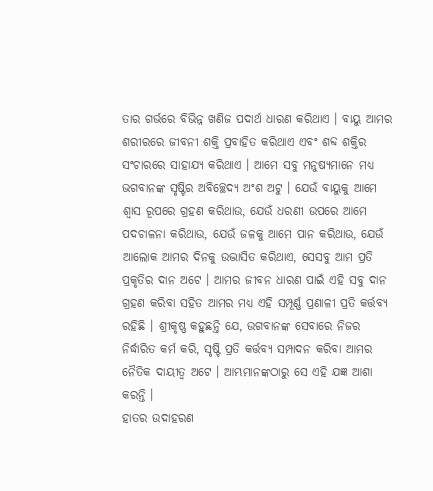ତାର ଗର୍ଭରେ ବିଭିନ୍ନ ଖଣିଜ ପଦାର୍ଥ ଧାରଣ କରିଥାଏ । ବାୟୁ ଆମର ଶରୀରରେ ଜୀବନୀ ଶକ୍ତି ପ୍ରବାହିତ କରିଥାଏ ଏବଂ ଶବ୍ଦ ଶକ୍ତିର ସଂଚାରରେ ସାହାଯ୍ୟ କରିଥାଏ । ଆମେ ସବୁ ମନୁଷ୍ୟମାନେ ମଧ୍ୟ ଭଗବାନଙ୍କ ସୃଷ୍ଟିର ଅବିଚ୍ଛେଦ୍ୟ ଅଂଶ ଅଟୁ । ଯେଉଁ ବାୟୁକୁ ଆମେ ଶ୍ୱାସ ରୂପରେ ଗ୍ରହଣ କରିଥାଉ, ଯେଉଁ ଧରଣୀ ଉପରେ ଆମେ ପଦଚାଳନା କରିଥାଉ, ଯେଉଁ ଜଳକୁ ଆମେ ପାନ କରିଥାଉ, ଯେଉଁ ଆଲୋକ ଆମର ଦିନକୁ ଉଦ୍ଭାସିତ କରିଥାଏ, ସେସବୁ ଆମ ପ୍ରତି ପ୍ରକୃତିର ଦାନ ଅଟେ । ଆମର ଜୀବନ ଧାରଣ ପାଇଁ ଏହି ସବୁ ଦାନ ଗ୍ରହଣ କରିବା ସହିତ ଆମର ମଧ୍ୟ ଏହି ସମ୍ପୂର୍ଣ୍ଣ ପ୍ରଣାଳୀ ପ୍ରତି କର୍ତ୍ତବ୍ୟ ରହିଛି । ଶ୍ରୀକୃଷ୍ଣ କହୁଛନ୍ତି ଯେ, ଉଗବାନଙ୍କ ସେବାରେ ନିଜର ନିର୍ଦ୍ଧାରିତ କର୍ମ କରି, ସୃଷ୍ଟି ପ୍ରତି କର୍ତ୍ତବ୍ୟ ସମ୍ପାଦନ କରିବା ଆମର ନୈତିକ ଦାୟୀତ୍ୱ ଅଟେ । ଆମ୍ଭମାନଙ୍କଠାରୁ ସେ ଏହି ଯଜ୍ଞ ଆଶା କରନ୍ତି ।
ହାତର ଉଦାହରଣ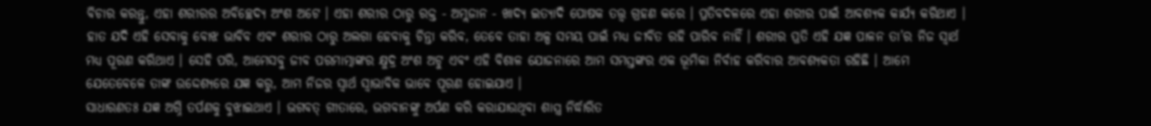ବିଚାର କରନ୍ତୁ, ଏହା ଶରୀରର ଅବିଚ୍ଛେଦ୍ୟ ଅଂଶ ଅଟେ । ଏହା ଶରୀର ଠାରୁ ରକ୍ତ - ଅମ୍ଲଜାନ - ଖାଦ୍ୟ ଇତ୍ୟାଦି ପୋଷକ ତତ୍ତ୍ୱ ଗ୍ରହଣ କରେ । ପ୍ରତିବଦଳରେ ଏହା ଶରୀର ପାଇଁ ଆବଶ୍ୟକ କାର୍ଯ୍ୟ କରିଥାଏ । ହାତ ଯଦି ଏହି ସେବାକୁ ବୋଝ ଭାବିବ ଏବଂ ଶରୀର ଠାରୁ ଅଲଗା ହେବାକୁ ଚିନ୍ତା କରିବ, ତେବେ ତାହା ଅଳ୍ପ ସମୟ ପାଇଁ ମଧ୍ୟ ଜୀବିତ ରହି ପାରିବ ନାହିଁ । ଶରୀର ପ୍ରତି ଏହି ଯଜ୍ଞ ପାଳନ ତା’ର ନିଜ ସ୍ୱାର୍ଥ ମଧ୍ୟ ପୂରଣ କରିଥାଏ । ସେହି ପରି, ଆମେସବୁ ଜୀବ ପରମାତ୍ମାଙ୍କର କ୍ଷୁଦ୍ର ଅଂଶ ଅଟୁ ଏବଂ ଏହି ବିଶାଳ ଯୋଜନାରେ ଆମ ସମସ୍ତଙ୍କର ଏକ ଭୂମିକା ନିର୍ବାହ କରିବାର ଆବଶ୍ୟକତା ରହିଛି । ଆମେ ଯେତେବେଳେ ତାଙ୍କ ଉଦ୍ଦେଶ୍ୟରେ ଯଜ୍ଞ କରୁ, ଆମ ନିଜର ସ୍ୱାର୍ଥ ସ୍ୱାଭାବିକ ଭାବେ ପୂରଣ ହୋଇଯାଏ ।
ସାଧାରଣତଃ ଯଜ୍ଞ ଅଗ୍ନି ତର୍ପଣକୁ ବୁଝାଇଥାଏ । ଭଗବତ୍ ଗୀତାରେ, ଭଗବାନଙ୍କୁ ଅର୍ପଣ କରି କରାଯାଉଥିବା ଶାସ୍ତ୍ର ନିର୍ଦ୍ଧାରିତ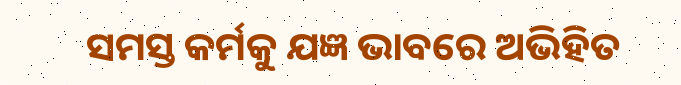ସମସ୍ତ କର୍ମକୁ ଯଜ୍ଞ ଭାବରେ ଅଭିହିତ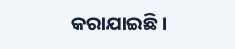କରାଯାଇଛି ।